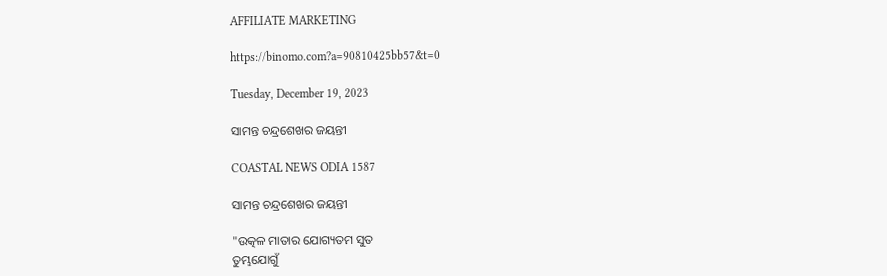AFFILIATE MARKETING

https://binomo.com?a=90810425bb57&t=0

Tuesday, December 19, 2023

ସାମନ୍ତ ଚନ୍ଦ୍ରଶେଖର ଜୟନ୍ତୀ

COASTAL NEWS ODIA 1587

ସାମନ୍ତ ଚନ୍ଦ୍ରଶେଖର ଜୟନ୍ତୀ

"ଉତ୍କଳ ମାତାର ଯୋଗ୍ୟତମ ସୁତ
ତୁମ୍ଭଯୋଗୁଁ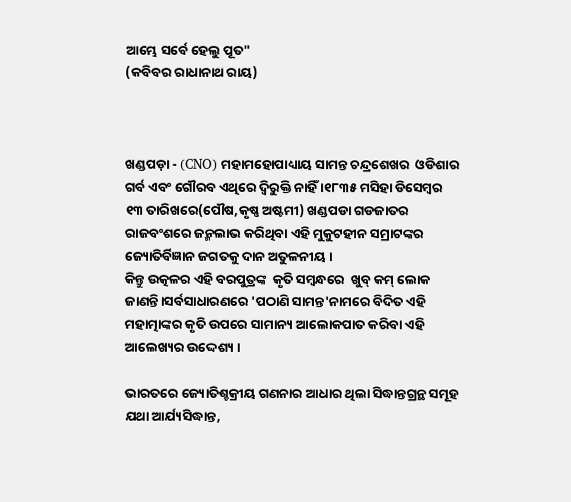ଆମ୍ଭେ ସର୍ବେ ହେଲୁ ପୂତ"
(କବିବର ରାଧାନାଥ ରାୟ)



ଖଣ୍ଡପଡ଼ା - (CNO) ମହାମହୋପାଧ୍ୟାୟ ସାମନ୍ତ ଚନ୍ଦ୍ରଶେଖର  ଓଡିଶାର ଗର୍ବ ଏବଂ ଗୌରବ ଏଥିରେ ଦ୍ୱିରୁକ୍ତି ନାହିଁ ।୧୮୩୫ ମସିହା ଡିସେମ୍ବର ୧୩ ତାରିଖରେ(ପୌଷ,କୃଷ୍ଣ ଅଷ୍ଟମୀ) ଖଣ୍ଡପଡା ଗଡଜାତର ରାଜବଂଶରେ ଜନ୍ମଲାଭ କରିଥିବା ଏହି ମୁକୁଟହୀନ ସମ୍ରାଟଙ୍କର ଜ୍ୟୋତିର୍ବିଜ୍ଞାନ ଜଗତକୁ ଦାନ ଅତୁଳନୀୟ ।
କିନ୍ତୁ ଉତ୍କଳର ଏହି ବରପୁତ୍ରଙ୍କ  କୃତି ସମ୍ବନ୍ଧରେ  ଖୁବ୍ କମ୍ ଲୋକ ଜାଣନ୍ତି।ସର୍ବସାଧାରଣରେ 'ପଠାଣି ସାମନ୍ତ'ନାମରେ ବିଦିତ ଏହି ମହାତ୍ମାଙ୍କର କୃତି ଉପରେ ସାମାନ୍ୟ ଆଲୋକପାତ କରିବା ଏହି ଆଲେଖ୍ୟର ଉଦ୍ଦେଶ୍ୟ ।

ଭାରତରେ ଜ୍ୟୋତିଶ୍ଚକ୍ରୀୟ ଗଣନାର ଆଧାର ଥିଲା ସିଦ୍ଧାନ୍ତଗ୍ରନ୍ଥ ସମୂହ ଯଥା ଆର୍ଯ୍ୟସିଦ୍ଧାନ୍ତ,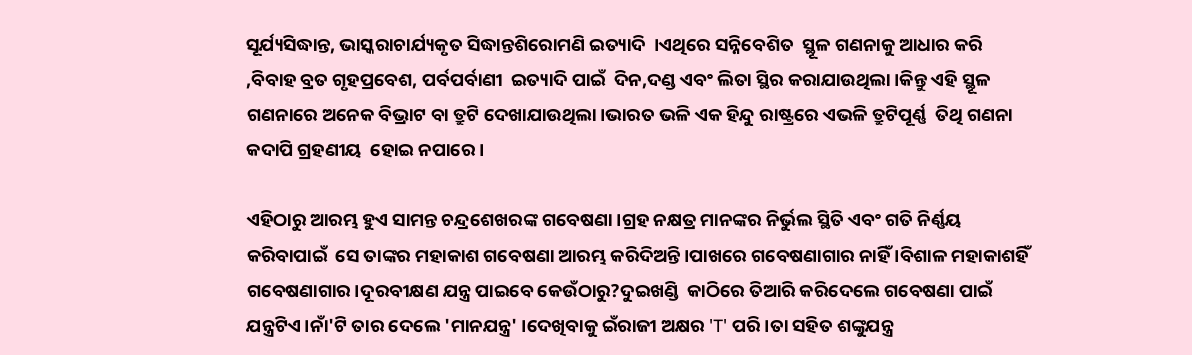ସୂର୍ଯ୍ୟସିଦ୍ଧାନ୍ତ, ଭାସ୍କରାଚାର୍ଯ୍ୟକୃତ ସିଦ୍ଧାନ୍ତଶିରୋମଣି ଇତ୍ୟାଦି  ।ଏଥିରେ ସନ୍ନିବେଶିତ  ସ୍ଥୂଳ ଗଣନାକୁ ଆଧାର କରି ,ବିବାହ ବ୍ରତ ଗୃହପ୍ରବେଶ, ପର୍ବପର୍ବାଣୀ  ଇତ୍ୟାଦି ପାଇଁ  ଦିନ,ଦଣ୍ଡ ଏବଂ ଲିତା ସ୍ଥିର କରାଯାଉଥିଲା।କିନ୍ତୁ ଏହି ସ୍ଥୂଳ ଗଣନାରେ ଅନେକ ବିଭ୍ରାଟ ବା ତ୍ରୁଟି ଦେଖାଯାଉଥିଲା।ଭାରତ ଭଳି ଏକ ହିନ୍ଦୁ ରାଷ୍ଟ୍ରରେ ଏଭଳି ତ୍ରୁଟିପୂର୍ଣ୍ଣ  ତିଥି ଗଣନା କଦାପି ଗ୍ରହଣୀୟ  ହୋଇ ନପାରେ।

ଏହିଠାରୁ ଆରମ୍ଭ ହୁଏ ସାମନ୍ତ ଚନ୍ଦ୍ରଶେଖରଙ୍କ ଗବେଷଣା।ଗ୍ରହ ନକ୍ଷତ୍ର ମାନଙ୍କର ନିର୍ଭୁଲ ସ୍ଥିତି ଏବଂ ଗତି ନିର୍ଣ୍ଣୟ କରିବାପାଇଁ  ସେ ତାଙ୍କର ମହାକାଶ ଗବେଷଣା ଆରମ୍ଭ କରିଦିଅନ୍ତି।ପାଖରେ ଗବେଷଣାଗାର ନାହିଁ ।ବିଶାଳ ମହାକାଶହିଁ ଗବେଷଣାଗାର।ଦୂରବୀକ୍ଷଣ ଯନ୍ତ୍ର ପାଇବେ କେଉଁଠାରୁ?ଦୁଇଖଣ୍ଡି  କାଠିରେ ତିଆରି କରିଦେଲେ ଗବେଷଣା ପାଇଁ ଯନ୍ତ୍ରଟିଏ।ନାଁ'ଟି ତାର ଦେଲେ 'ମାନଯନ୍ତ୍ର' ।ଦେଖିବାକୁ ଇଁରାଜୀ ଅକ୍ଷର 'T' ପରି।ତା ସହିତ ଶଙ୍କୁଯନ୍ତ୍ର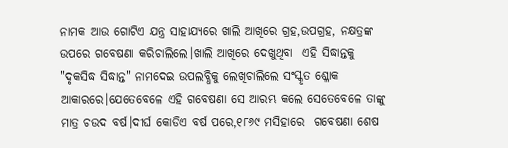ନାମକ ଆଉ ଗୋଟିଏ ଯନ୍ତ୍ର ସାହାଯ୍ୟରେ ଖାଲି ଆଖିରେ ଗ୍ରହ,ଉପଗ୍ରହ, ନକ୍ଷତ୍ରଙ୍କ ଉପରେ ଗବେଷଣା କରିଚାଲିଲେ।ଖାଲି ଆଖିରେ ଦେଖୁଥିବା  ଏହି ସିଦ୍ଧାନ୍ତକୁ "ଦୃକସିଦ୍ଧ ସିଦ୍ଧାନ୍ତ" ନାମଦେଇ ଉପଲବ୍ଧିକୁ ଲେଖିଚାଲିଲେ ସଂସ୍କୃତ ଶ୍ଳୋକ ଆକାରରେ।ଯେତେବେଳେ ଏହି ଗବେଷଣା ସେ ଆରମ୍ଭ କଲେ ସେତେବେଳେ ତାଙ୍କୁ ମାତ୍ର ଚଉଦ ବର୍ଷ।ଦୀର୍ଘ କୋଡିଏ ବର୍ଷ ପରେ,୧୮୬୯ ମସିହାରେ  ଗବେଷଣା ଶେଷ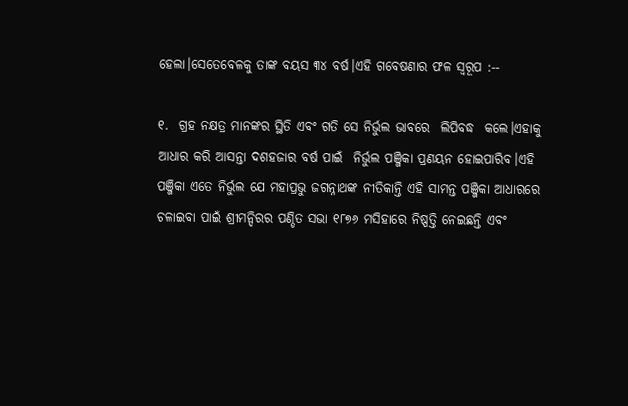ହେଲା।ସେତେବେଳକୁ ତାଙ୍କ ବୟସ ୩୪ ବର୍ଷ।ଏହି ଗବେଷଣାର ଫଳ ସ୍ୱରୂପ :--

୧.  ଗ୍ରହ ନକ୍ଷତ୍ର ମାନଙ୍କର ସ୍ଥିତି ଏବଂ ଗତି ସେ ନିର୍ଭୁଲ ଭାବରେ  ଲିପିବଦ୍ଧ  କଲେ।ଏହାକୁ ଆଧାର କରି ଆସନ୍ତା ଦଶହଜାର ବର୍ଷ ପାଇଁ  ନିର୍ଭୁଲ ପଞ୍ଜିକା ପ୍ରଣୟନ ହୋଇପାରିବ।ଏହି ପଞ୍ଜିକା ଏତେ ନିର୍ଭୁଲ ଯେ ମହାପ୍ରଭୁ ଜଗନ୍ନାଥଙ୍କ ନୀତିକାନ୍ତି ଏହି ସାମନ୍ତ ପଞ୍ଜିକା ଆଧାରରେ ଚଳାଇବା ପାଇଁ ଶ୍ରୀମନ୍ଦିରର ପଣ୍ଡିତ ସଭା ୧୮୭୬ ମସିହାରେ ନିଷ୍ପତ୍ତି ନେଇଛନ୍ତି ଏବଂ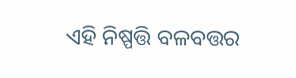ଏହି ନିଷ୍ପତ୍ତି ବଳବତ୍ତର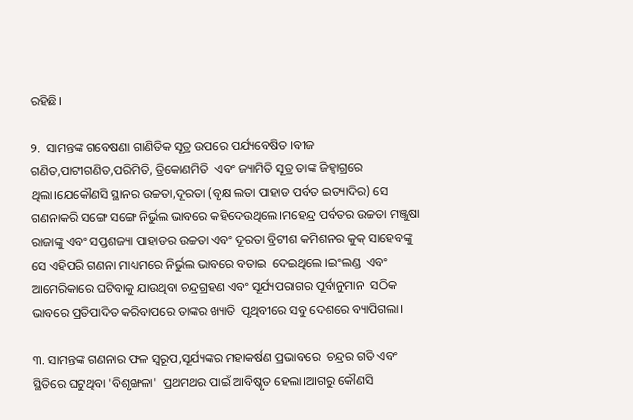ରହିଛି।

୨.  ସାମନ୍ତଙ୍କ ଗବେଷଣା ଗାଣିତିକ ସୂତ୍ର ଉପରେ ପର୍ଯ୍ୟବେଷିତ ।ବୀଜ ଗଣିତ,ପାଟୀଗଣିତ,ପରିମିତି, ତ୍ରିକୋଣମିତି  ଏବଂ ଜ୍ୟାମିତି ସୂତ୍ର ତାଙ୍କ ଜିହ୍ୱାଗ୍ରରେ ଥିଲା।ଯେକୌଣସି ସ୍ଥାନର ଉଚ୍ଚତା,ଦୂରତା (ବୃକ୍ଷ ଲତା ପାହାଡ ପର୍ବତ ଇତ୍ୟାଦିର) ସେ ଗଣନାକରି ସଙ୍ଗେ ସଙ୍ଗେ ନିର୍ଭୁଲ ଭାବରେ କହିଦେଉଥିଲେ।ମହେନ୍ଦ୍ର ପର୍ବତର ଉଚ୍ଚତା ମଞ୍ଜୁଷା ରାଜାଙ୍କୁ ଏବଂ ସପ୍ତଶଜ୍ୟା ପାହାଡର ଉଚ୍ଚତା ଏବଂ ଦୂରତା ବ୍ରିଟୀଶ କମିଶନର କୁକ୍ ସାହେବଙ୍କୁ ସେ ଏହିପରି ଗଣନା ମାଧ୍ୟମରେ ନିର୍ଭୁଲ ଭାବରେ ବତାଇ  ଦେଇଥିଲେ ।ଇଂଲଣ୍ଡ  ଏବଂ ଆମେରିକାରେ ଘଟିବାକୁ ଯାଉଥିବା ଚନ୍ଦ୍ରଗ୍ରହଣ ଏବଂ ସୂର୍ଯ୍ୟପରାଗର ପୂର୍ବାନୁମାନ  ସଠିକ ଭାବରେ ପ୍ରତିପାଦିତ କରିବାପରେ ତାଙ୍କର ଖ୍ୟାତି  ପୃଥିବୀରେ ସବୁ ଦେଶରେ ବ୍ୟାପିଗଲା।

୩. ସାମନ୍ତଙ୍କ ଗଣନାର ଫଳ ସ୍ୱରୂପ,ସୂର୍ଯ୍ୟଙ୍କର ମହାକର୍ଷଣ ପ୍ରଭାବରେ  ଚନ୍ଦ୍ରର ଗତି ଏବଂ ସ୍ଥିତିରେ ଘଟୁଥିବା 'ବିଶୃଙ୍ଖଳା'  ପ୍ରଥମଥର ପାଇଁ ଆବିଷ୍କୃତ ହେଲା।ଆଗରୁ କୌଣସି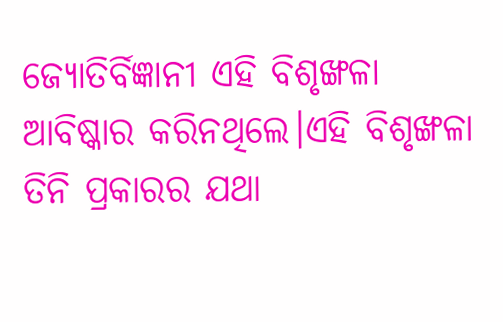ଜ୍ୟୋତିର୍ବିଜ୍ଞାନୀ ଏହି ବିଶୃଙ୍ଖଳା  ଆବିଷ୍କାର କରିନଥିଲେ।ଏହି ବିଶୃଙ୍ଖଳା  ତିନି ପ୍ରକାରର ଯଥା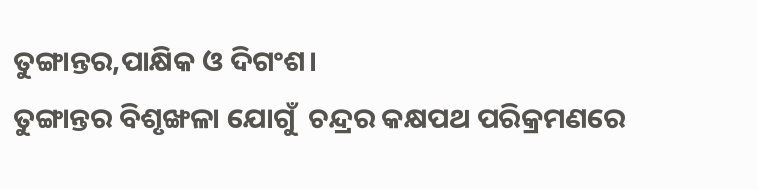ତୁଙ୍ଗାନ୍ତର,ପାକ୍ଷିକ ଓ ଦିଗଂଶ।
ତୁଙ୍ଗାନ୍ତର ବିଶୃଙ୍ଖଳା ଯୋଗୁଁ  ଚନ୍ଦ୍ରର କକ୍ଷପଥ ପରିକ୍ରମଣରେ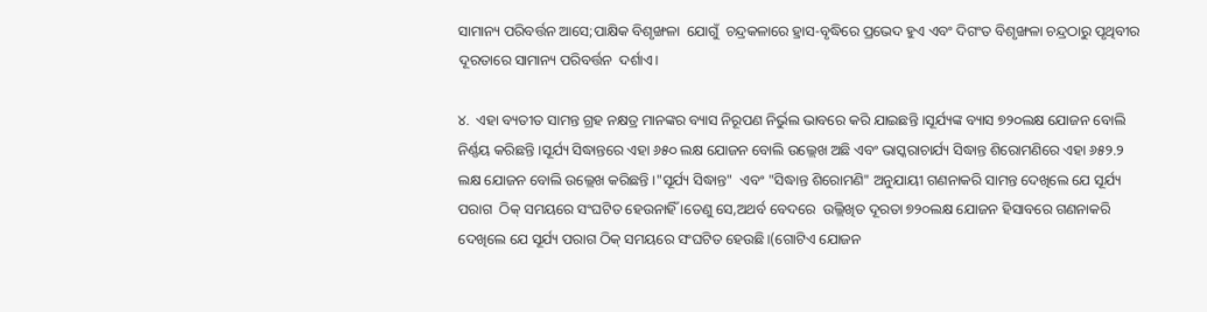ସାମାନ୍ୟ ପରିବର୍ତ୍ତନ ଆସେ;ପାକ୍ଷିକ ବିଶୃଙ୍ଖଳା  ଯୋଗୁଁ  ଚନ୍ଦ୍ରକଳାରେ ହ୍ରାସ-ବୃଦ୍ଧିରେ ପ୍ରଭେଦ ହୁଏ ଏବଂ ଦିଗଂତ ବିଶୃଙ୍ଖଳା ଚନ୍ଦ୍ରଠାରୁ ପୃଥିବୀର ଦୂରତାରେ ସାମାନ୍ୟ ପରିବର୍ତ୍ତନ  ଦର୍ଶାଏ।

୪.  ଏହା ବ୍ୟତୀତ ସାମନ୍ତ ଗ୍ରହ ନକ୍ଷତ୍ର ମାନଙ୍କର ବ୍ୟାସ ନିରୂପଣ ନିର୍ଭୁଲ ଭାବରେ କରି ଯାଇଛନ୍ତି ।ସୂର୍ଯ୍ୟଙ୍କ ବ୍ୟାସ ୭୨୦ଲକ୍ଷ ଯୋଜନ ବୋଲି ନିର୍ଣ୍ଣୟ କରିଛନ୍ତି ।ସୂର୍ଯ୍ୟ ସିଦ୍ଧାନ୍ତରେ ଏହା ୬୫୦ ଲକ୍ଷ ଯୋଜନ ବୋଲି ଉଲ୍ଲେଖ ଅଛି ଏବଂ ଭାସ୍କରାଚାର୍ଯ୍ୟ ସିଦ୍ଧାନ୍ତ ଶିରୋମଣିରେ ଏହା ୬୫୨.୨ ଲକ୍ଷ ଯୋଜନ ବୋଲି ଉଲ୍ଲେଖ କରିଛନ୍ତି ।"ସୂର୍ଯ୍ୟ ସିଦ୍ଧାନ୍ତ"  ଏବଂ "ସିଦ୍ଧାନ୍ତ ଶିରୋମଣି" ଅନୁଯାୟୀ ଗଣନାକରି ସାମନ୍ତ ଦେଖିଲେ ଯେ ସୂର୍ଯ୍ୟ ପରାଗ  ଠିକ୍ ସମୟରେ ସଂଘଟିତ ହେଉନାହିଁ ।ତେଣୁ ସେ,ଅଥର୍ବ ବେଦରେ  ଉଲ୍ଲିଖିତ ଦୂରତା ୭୨୦ଲକ୍ଷ ଯୋଜନ ହିସାବରେ ଗଣନାକରି ଦେଖିଲେ ଯେ ସୂର୍ଯ୍ୟ ପରାଗ ଠିକ୍ ସମୟରେ ସଂଘଟିତ ହେଉଛି।(ଗୋଟିଏ ଯୋଜନ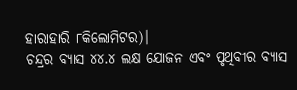ହାରାହାରି ୮କିଲୋମିଟର)।
ଚନ୍ଦ୍ରର ବ୍ୟାସ ୪୪.୪ ଲକ୍ଷ ଯୋଜନ ଏବଂ ପୃଥିବୀର ବ୍ୟାସ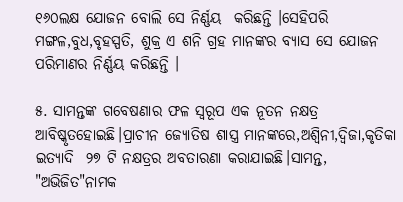୧୬୦ଲକ୍ଷ ଯୋଜନ ବୋଲି ସେ ନିର୍ଣ୍ଣୟ  କରିଛନ୍ତି ।ସେହିପରି  ମଙ୍ଗଳ,ବୁଧ,ବୃହସ୍ପତି, ଶୁକ୍ର ଏ ଶନି ଗ୍ରହ ମାନଙ୍କର ବ୍ୟାସ ସେ ଯୋଜନ ପରିମାଣର ନିର୍ଣ୍ଣୟ କରିଛନ୍ତି ।

୫. ସାମନ୍ତଙ୍କ ଗବେଷଣାର ଫଳ ସ୍ୱରୂପ ଏକ ନୂତନ ନକ୍ଷତ୍ର  ଆବିଷ୍କୃତହୋଇଛି।ପ୍ରାଚୀନ ଜ୍ୟୋତିଷ ଶାସ୍ତ୍ର ମାନଙ୍କରେ,ଅଶ୍ୱିନୀ,ଦ୍ୱିଜା,କୃତିକା ଇତ୍ୟାଦି  ୨୭ ଟି ନକ୍ଷତ୍ରର ଅବତାରଣା କରାଯାଇଛି।ସାମନ୍ତ, "ଅଭିଜିତ"ନାମକ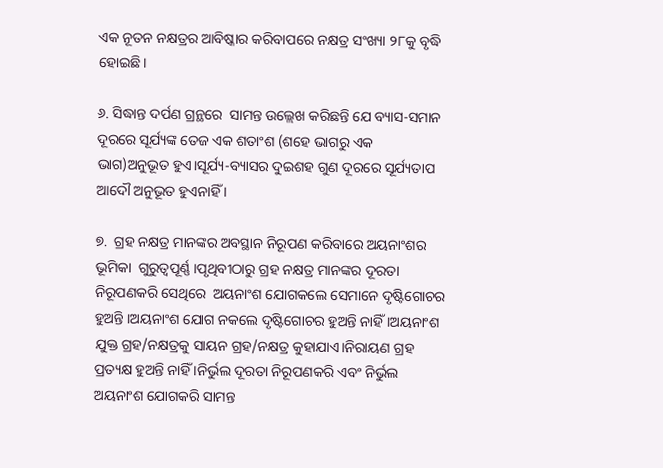ଏକ ନୂତନ ନକ୍ଷତ୍ରର ଆବିଷ୍କାର କରିବାପରେ ନକ୍ଷତ୍ର ସଂଖ୍ୟା ୨୮କୁ ବୃଦ୍ଧି ହୋଇଛି।

୬. ସିଦ୍ଧାନ୍ତ ଦର୍ପଣ ଗ୍ରନ୍ଥରେ  ସାମନ୍ତ ଉଲ୍ଲେଖ କରିଛନ୍ତି ଯେ ବ୍ୟାସ-ସମାନ ଦୂରରେ ସୂର୍ଯ୍ୟଙ୍କ ତେଜ ଏକ ଶତାଂଶ (ଶହେ ଭାଗରୁ ଏକ ଭାଗ)ଅନୁଭୂତ ହୁଏ।ସୂର୍ଯ୍ୟ-ବ୍ୟାସର ଦୁଇଶହ ଗୁଣ ଦୂରରେ ସୂର୍ଯ୍ୟତାପ ଆଦୌ ଅନୁଭୂତ ହୁଏନାହିଁ ।

୭.  ଗ୍ରହ ନକ୍ଷତ୍ର ମାନଙ୍କର ଅବସ୍ଥାନ ନିରୂପଣ କରିବାରେ ଅୟନାଂଶର ଭୂମିକା  ଗୁରୁତ୍ବପୂର୍ଣ୍ଣ ।ପୃଥିବୀଠାରୁ ଗ୍ରହ ନକ୍ଷତ୍ର ମାନଙ୍କର ଦୂରତା ନିରୂପଣକରି ସେଥିରେ  ଅୟନାଂଶ ଯୋଗକଲେ ସେମାନେ ଦୃଷ୍ଟିଗୋଚର ହୁଅନ୍ତି ।ଅୟନାଂଶ ଯୋଗ ନକଲେ ଦୃଷ୍ଟିଗୋଚର ହୁଅନ୍ତି ନାହିଁ ।ଅୟନାଂଶ ଯୁକ୍ତ ଗ୍ରହ/ନକ୍ଷତ୍ରକୁ ସାୟନ ଗ୍ରହ/ନକ୍ଷତ୍ର କୁହାଯାଏ।ନିରାୟଣ ଗ୍ରହ ପ୍ରତ୍ୟକ୍ଷ ହୁଅନ୍ତି ନାହିଁ ।ନିର୍ଭୁଲ ଦୂରତା ନିରୂପଣକରି ଏବଂ ନିର୍ଭୁଲ ଅୟନାଂଶ ଯୋଗକରି ସାମନ୍ତ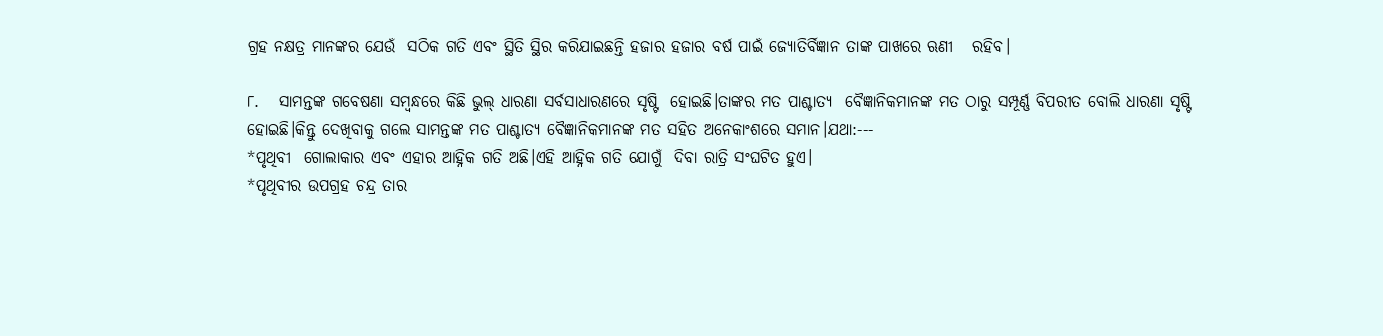ଗ୍ରହ ନକ୍ଷତ୍ର ମାନଙ୍କର ଯେଉଁ  ସଠିକ ଗତି ଏବଂ ସ୍ଥିତି ସ୍ଥିର କରିଯାଇଛନ୍ତି ହଜାର ହଜାର ବର୍ଷ ପାଇଁ ଜ୍ୟୋତିର୍ବିଜ୍ଞାନ ତାଙ୍କ ପାଖରେ ଋଣୀ   ରହିବ।

୮.   ସାମନ୍ତଙ୍କ ଗବେଷଣା ସମ୍ବନ୍ଧରେ କିଛି ଭୁଲ୍ ଧାରଣା ସର୍ବସାଧାରଣରେ ସୃଷ୍ଟି  ହୋଇଛି।ତାଙ୍କର ମତ ପାଶ୍ଚାତ୍ୟ  ବୈଜ୍ଞାନିକମାନଙ୍କ ମତ ଠାରୁ ସମ୍ପୂର୍ଣ୍ଣ ବିପରୀତ ବୋଲି ଧାରଣା ସୃଷ୍ଟି  ହୋଇଛି।କିନ୍ତୁ ଦେଖିବାକୁ ଗଲେ ସାମନ୍ତଙ୍କ ମତ ପାଶ୍ଚାତ୍ୟ ବୈଜ୍ଞାନିକମାନଙ୍କ ମତ ସହିତ ଅନେକାଂଶରେ ସମାନ।ଯଥା:---
*ପୃଥିବୀ  ଗୋଲାକାର ଏବଂ ଏହାର ଆହ୍ନିକ ଗତି ଅଛି।ଏହି ଆହ୍ନିକ ଗତି ଯୋଗୁଁ  ଦିବା ରାତ୍ରି ସଂଘଟିତ ହୁଏ।
*ପୃଥିବୀର ଉପଗ୍ରହ ଚନ୍ଦ୍ର ତାର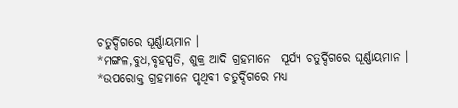ଚତୁର୍ଦ୍ଦିଗରେ ଘୂର୍ଣ୍ଣାୟମାନ ।
*ମଙ୍ଗଳ,ବୁଧ,ବୃହସ୍ପତି, ଶୁକ୍ର ଆଦି ଗ୍ରହମାନେ  ସୂର୍ଯ୍ୟ ଚତୁର୍ଦ୍ଦିଗରେ ଘୂର୍ଣ୍ଣାୟମାନ ।
*ଉପରୋକ୍ତ ଗ୍ରହମାନେ ପୃଥିବୀ ଚତୁର୍ଦ୍ଦିଗରେ ମଧ୍ୟ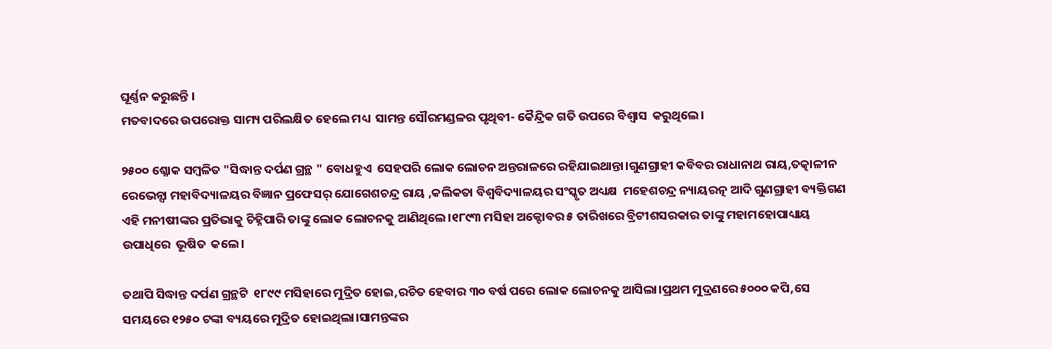ଘୂର୍ଣ୍ଣନ କରୁଛନ୍ତି ।
ମତବାଦରେ ଉପରୋକ୍ତ ସାମ୍ୟ ପରିଲକ୍ଷିତ ହେଲେ ମଧ୍ୟ  ସାମନ୍ତ ସୌରମଣ୍ଡଳର ପୃଥିବୀ- କୈନ୍ଦ୍ରିକ ଗତି ଉପରେ ବିଶ୍ୱାସ  କରୁଥିଲେ।

୨୫୦୦ ଶ୍ଳୋକ ସମ୍ବଳିତ "ସିଦ୍ଧାନ୍ତ ଦର୍ପଣ ଗ୍ରନ୍ଥ " ବୋଧହୁଏ  ସେହପରି ଲୋକ ଲୋଚନ ଅନ୍ତରାଳରେ ରହିଯାଇଥାନ୍ତା।ଗୁଣଗ୍ରାହୀ କବିବର ରାଧାନାଥ ରାୟ,ତତ୍କାଳୀନ ରେଭେନ୍ସା ମହାବିଦ୍ୟାଳୟର ବିଜ୍ଞାନ ପ୍ରଫେସର୍ ଯୋଗେଶଚନ୍ଦ୍ର ରାୟ ,କଲିକତା ବିଶ୍ଵବିଦ୍ୟାଳୟର ସଂସ୍କୃତ ଅଧ୍ୟକ୍ଷ  ମହେଶଚନ୍ଦ୍ର ନ୍ୟାୟରତ୍ନ ଆଦି ଗୁଣଗ୍ରାହୀ ବ୍ୟକ୍ତିଗଣ ଏହି ମନୀଷୀଙ୍କର ପ୍ରତିଭାକୁ ଚିହ୍ନିପାରି ତାଙ୍କୁ ଲୋକ ଲୋଚନକୁ ଆଣିଥିଲେ।୧୮୯୩ ମସିହା ଅକ୍ଟୋବର ୫ ତାରିଖରେ ବ୍ରିଟୀଶସରକାର ତାଙ୍କୁ ମହାମହୋପାଧ୍ୟାୟ ଉପାଧିରେ  ଭୂଷିତ  କଲେ।

ତଥାପି ସିଦ୍ଧାନ୍ତ ଦର୍ପଣ ଗ୍ରନ୍ଥଟି  ୧୮୯୯ ମସିହାରେ ମୁଦ୍ରିତ ହୋଇ,ରଚିତ ହେବାର ୩୦ ବର୍ଷ ପରେ ଲୋକ ଲୋଚନକୁ ଆସିଲା।ପ୍ରଥମ ମୁଦ୍ରଣରେ ୫୦୦୦ କପି,ସେ ସମୟରେ ୧୨୫୦ ଟଙ୍କା ବ୍ୟୟରେ ମୁଦ୍ରିତ ହୋଇଥିଲା।ସାମନ୍ତଙ୍କର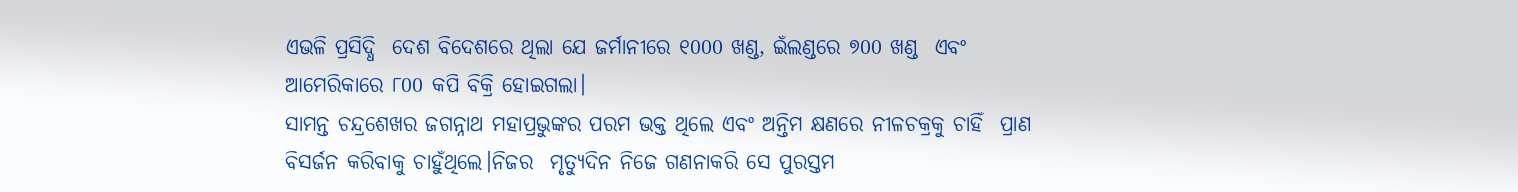ଏଭଳି ପ୍ରସିଦ୍ଧି  ଦେଶ ବିଦେଶରେ ଥିଲା ଯେ ଜର୍ମାନୀରେ ୧000 ଖଣ୍ଡ, ଇଁଲଣ୍ଡରେ ୭00 ଖଣ୍ଡ  ଏବଂ ଆମେରିକାରେ ୮00 କପି ବିକ୍ରି ହୋଇଗଲା।
ସାମନ୍ତ ଚନ୍ଦ୍ରଶେଖର ଜଗନ୍ନାଥ ମହାପ୍ରଭୁଙ୍କର ପରମ ଭକ୍ତ ଥିଲେ ଏବଂ ଅନ୍ତିମ କ୍ଷଣରେ ନୀଳଚକ୍ରକୁ ଚାହିଁ  ପ୍ରାଣ ବିସର୍ଜନ କରିବାକୁ ଚାହୁଁଥିଲେ।ନିଜର  ମୃତ୍ୟୁଦିନ ନିଜେ ଗଣନାକରି ସେ ପୁରସ୍ତମ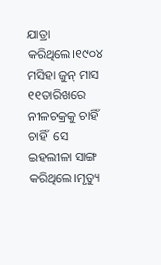ଯାତ୍ରା କରିଥିଲେ।୧୯୦୪ ମସିହା ଜୁନ୍ ମାସ ୧୧ତାରିଖରେ ନୀଳଚକ୍ରକୁ ଚାହିଁ ଚାହିଁ  ସେ ଇହଲୀଳା ସାଙ୍ଗ କରିଥିଲେ।ମୃତ୍ୟୁ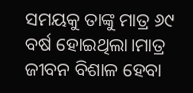ସମୟକୁ ତାଙ୍କୁ ମାତ୍ର ୬୯ ବର୍ଷ ହୋଇଥିଲା।ମାତ୍ର ଜୀବନ ବିଶାଳ ହେବା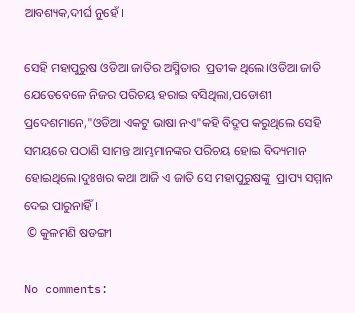ଆବଶ୍ୟକ,ଦୀର୍ଘ ନୁହେଁ ।

ସେହି ମହାପୁରୁଷ ଓଡିଆ ଜାତିର ଅସ୍ମିତାର  ପ୍ରତୀକ ଥିଲେ।ଓଡିଆ ଜାତି ଯେତେବେଳେ ନିଜର ପରିଚୟ ହରାଇ ବସିଥିଲା,ପଡୋଶୀ ପ୍ରଦେଶମାନେ,"ଓଡିଆ ଏକଟୁ ଭାଷା ନଏ"କହି ବିଦ୍ରୂପ କରୁଥିଲେ ସେହି ସମୟରେ ପଠାଣି ସାମନ୍ତ ଆମ୍ଭମାନଙ୍କର ପରିଚୟ ହୋଇ ବିଦ୍ୟମାନ ହୋଇଥିଲେ।ଦୁଃଖର କଥା ଆଜି ଏ ଜାତି ସେ ମହାପୁରୁଷଙ୍କୁ  ପ୍ରାପ୍ୟ ସମ୍ମାନ ଦେଇ ପାରୁନାହିଁ ।
 © କୁଳମଣି ଷଡଙ୍ଗୀ

No comments: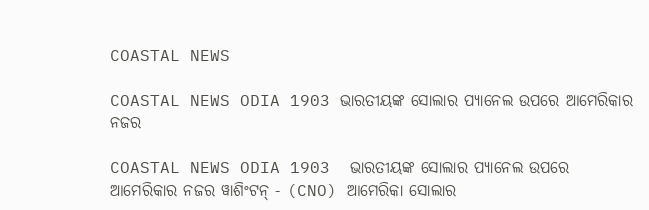COASTAL NEWS

COASTAL NEWS ODIA 1903 ଭାରତୀୟଙ୍କ ସୋଲାର ପ୍ୟାନେଲ ଉପରେ ଆମେରିକାର ନଜର

COASTAL NEWS ODIA 1903  ଭାରତୀୟଙ୍କ ସୋଲାର ପ୍ୟାନେଲ ଉପରେ ଆମେରିକାର ନଜର ୱାଶିଂଟନ୍ - (CNO) ଆମେରିକା ସୋଲାର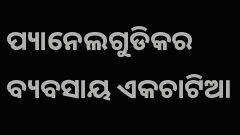ପ୍ୟାନେଲଗୁଡିକର ବ୍ୟବସାୟ ଏକଚାଟିଆ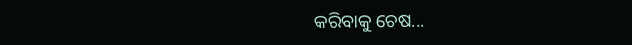କରିବାକୁ ଚେଷ...